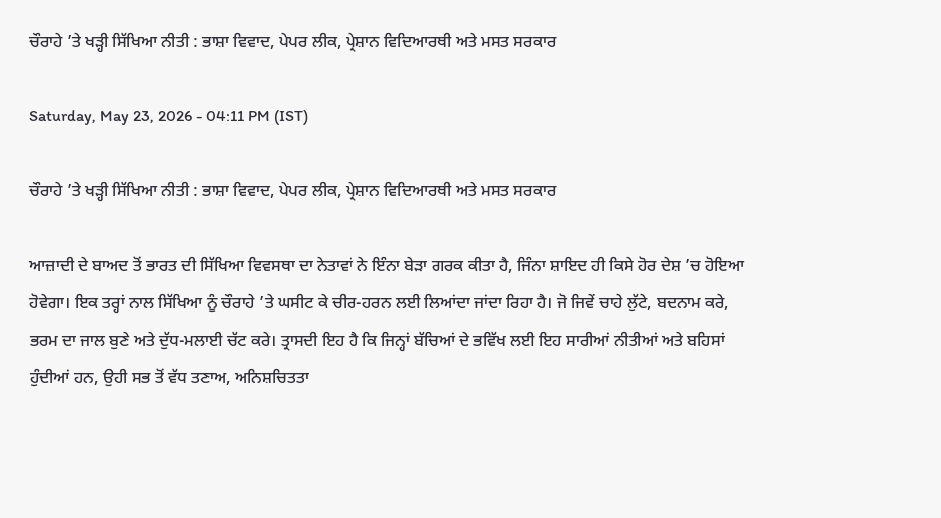ਚੌਰਾਹੇ ’ਤੇ ਖੜ੍ਹੀ ਸਿੱਖਿਆ ਨੀਤੀ : ਭਾਸ਼ਾ ਵਿਵਾਦ, ਪੇਪਰ ਲੀਕ, ਪ੍ਰੇਸ਼ਾਨ ਵਿਦਿਆਰਥੀ ਅਤੇ ਮਸਤ ਸਰਕਾਰ

Saturday, May 23, 2026 - 04:11 PM (IST)

ਚੌਰਾਹੇ ’ਤੇ ਖੜ੍ਹੀ ਸਿੱਖਿਆ ਨੀਤੀ : ਭਾਸ਼ਾ ਵਿਵਾਦ, ਪੇਪਰ ਲੀਕ, ਪ੍ਰੇਸ਼ਾਨ ਵਿਦਿਆਰਥੀ ਅਤੇ ਮਸਤ ਸਰਕਾਰ

ਆਜ਼ਾਦੀ ਦੇ ਬਾਅਦ ਤੋਂ ਭਾਰਤ ਦੀ ਸਿੱਖਿਆ ਵਿਵਸਥਾ ਦਾ ਨੇਤਾਵਾਂ ਨੇ ਇੰਨਾ ਬੇੜਾ ਗਰਕ ਕੀਤਾ ਹੈ, ਜਿੰਨਾ ਸ਼ਾਇਦ ਹੀ ਕਿਸੇ ਹੋਰ ਦੇਸ਼ ’ਚ ਹੋਇਆ ਹੋਵੇਗਾ। ਇਕ ਤਰ੍ਹਾਂ ਨਾਲ ਸਿੱਖਿਆ ਨੂੰ ਚੌਰਾਹੇ ’ਤੇ ਘਸੀਟ ਕੇ ਚੀਰ-ਹਰਨ ਲਈ ਲਿਆਂਦਾ ਜਾਂਦਾ ਰਿਹਾ ਹੈ। ਜੋ ਜਿਵੇਂ ਚਾਹੇ ਲੁੱਟੇ, ਬਦਨਾਮ ਕਰੇ, ਭਰਮ ਦਾ ਜਾਲ ਬੁਣੇ ਅਤੇ ਦੁੱਧ-ਮਲਾਈ ਚੱਟ ਕਰੇ। ਤ੍ਰਾਸਦੀ ਇਹ ਹੈ ਕਿ ਜਿਨ੍ਹਾਂ ਬੱਚਿਆਂ ਦੇ ਭਵਿੱਖ ਲਈ ਇਹ ਸਾਰੀਆਂ ਨੀਤੀਆਂ ਅਤੇ ਬਹਿਸਾਂ ਹੁੰਦੀਆਂ ਹਨ, ਉਹੀ ਸਭ ਤੋਂ ਵੱਧ ਤਣਾਅ, ਅਨਿਸ਼ਚਿਤਤਾ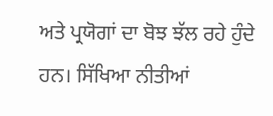ਅਤੇ ਪ੍ਰਯੋਗਾਂ ਦਾ ਬੋਝ ਝੱਲ ਰਹੇ ਹੁੰਦੇ ਹਨ। ਸਿੱਖਿਆ ਨੀਤੀਆਂ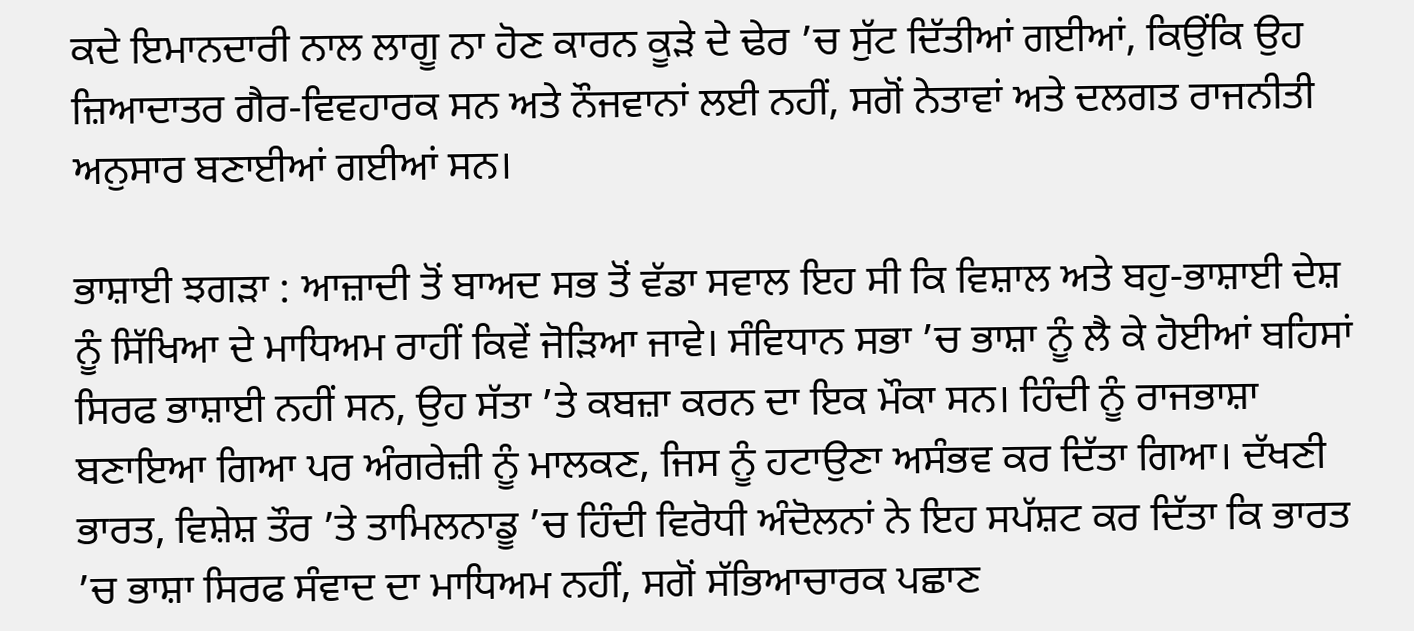ਕਦੇ ਇਮਾਨਦਾਰੀ ਨਾਲ ਲਾਗੂ ਨਾ ਹੋਣ ਕਾਰਨ ਕੂੜੇ ਦੇ ਢੇਰ ’ਚ ਸੁੱਟ ਦਿੱਤੀਆਂ ਗਈਆਂ, ਕਿਉਂਕਿ ਉਹ ਜ਼ਿਆਦਾਤਰ ਗੈਰ-ਵਿਵਹਾਰਕ ਸਨ ਅਤੇ ਨੌਜਵਾਨਾਂ ਲਈ ਨਹੀਂ, ਸਗੋਂ ਨੇਤਾਵਾਂ ਅਤੇ ਦਲਗਤ ਰਾਜਨੀਤੀ ਅਨੁਸਾਰ ਬਣਾਈਆਂ ਗਈਆਂ ਸਨ।

ਭਾਸ਼ਾਈ ਝਗੜਾ : ਆਜ਼ਾਦੀ ਤੋਂ ਬਾਅਦ ਸਭ ਤੋਂ ਵੱਡਾ ਸਵਾਲ ਇਹ ਸੀ ਕਿ ਵਿਸ਼ਾਲ ਅਤੇ ਬਹੁ-ਭਾਸ਼ਾਈ ਦੇਸ਼ ਨੂੰ ਸਿੱਖਿਆ ਦੇ ਮਾਧਿਅਮ ਰਾਹੀਂ ਕਿਵੇਂ ਜੋੜਿਆ ਜਾਵੇ। ਸੰਵਿਧਾਨ ਸਭਾ ’ਚ ਭਾਸ਼ਾ ਨੂੰ ਲੈ ਕੇ ਹੋਈਆਂ ਬਹਿਸਾਂ ਸਿਰਫ ਭਾਸ਼ਾਈ ਨਹੀਂ ਸਨ, ਉਹ ਸੱਤਾ ’ਤੇ ਕਬਜ਼ਾ ਕਰਨ ਦਾ ਇਕ ਮੌਕਾ ਸਨ। ਹਿੰਦੀ ਨੂੰ ਰਾਜਭਾਸ਼ਾ ਬਣਾਇਆ ਗਿਆ ਪਰ ਅੰਗਰੇਜ਼ੀ ਨੂੰ ਮਾਲਕਣ, ਜਿਸ ਨੂੰ ਹਟਾਉਣਾ ਅਸੰਭਵ ਕਰ ਦਿੱਤਾ ਗਿਆ। ਦੱਖਣੀ ਭਾਰਤ, ਵਿਸ਼ੇਸ਼ ਤੌਰ ’ਤੇ ਤਾਮਿਲਨਾਡੂ ’ਚ ਹਿੰਦੀ ਵਿਰੋਧੀ ਅੰਦੋਲਨਾਂ ਨੇ ਇਹ ਸਪੱਸ਼ਟ ਕਰ ਦਿੱਤਾ ਕਿ ਭਾਰਤ ’ਚ ਭਾਸ਼ਾ ਸਿਰਫ ਸੰਵਾਦ ਦਾ ਮਾਧਿਅਮ ਨਹੀਂ, ਸਗੋਂ ਸੱਭਿਆਚਾਰਕ ਪਛਾਣ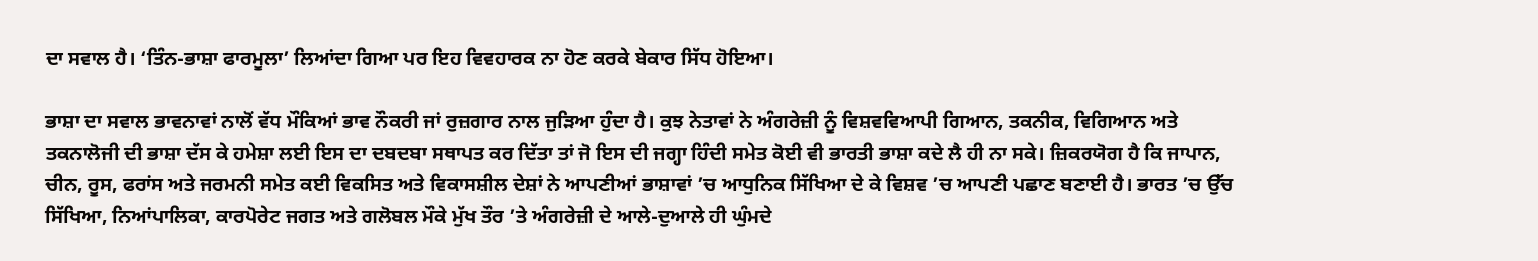ਦਾ ਸਵਾਲ ਹੈ। ‘ਤਿੰਨ-ਭਾਸ਼ਾ ਫਾਰਮੂਲਾ’ ਲਿਆਂਦਾ ਗਿਆ ਪਰ ਇਹ ਵਿਵਹਾਰਕ ਨਾ ਹੋਣ ਕਰਕੇ ਬੇਕਾਰ ਸਿੱਧ ਹੋਇਆ।

ਭਾਸ਼ਾ ਦਾ ਸਵਾਲ ਭਾਵਨਾਵਾਂ ਨਾਲੋਂ ਵੱਧ ਮੌਕਿਆਂ ਭਾਵ ਨੌਕਰੀ ਜਾਂ ਰੁਜ਼ਗਾਰ ਨਾਲ ਜੁੜਿਆ ਹੁੰਦਾ ਹੈ। ਕੁਝ ਨੇਤਾਵਾਂ ਨੇ ਅੰਗਰੇਜ਼ੀ ਨੂੰ ਵਿਸ਼ਵਵਿਆਪੀ ਗਿਆਨ, ਤਕਨੀਕ, ਵਿਗਿਆਨ ਅਤੇ ਤਕਨਾਲੋਜੀ ਦੀ ਭਾਸ਼ਾ ਦੱਸ ਕੇ ਹਮੇਸ਼ਾ ਲਈ ਇਸ ਦਾ ਦਬਦਬਾ ਸਥਾਪਤ ਕਰ ਦਿੱਤਾ ਤਾਂ ਜੋ ਇਸ ਦੀ ਜਗ੍ਹਾ ਹਿੰਦੀ ਸਮੇਤ ਕੋਈ ਵੀ ਭਾਰਤੀ ਭਾਸ਼ਾ ਕਦੇ ਲੈ ਹੀ ਨਾ ਸਕੇ। ਜ਼ਿਕਰਯੋਗ ਹੈ ਕਿ ਜਾਪਾਨ, ਚੀਨ, ਰੂਸ, ਫਰਾਂਸ ਅਤੇ ਜਰਮਨੀ ਸਮੇਤ ਕਈ ਵਿਕਸਿਤ ਅਤੇ ਵਿਕਾਸਸ਼ੀਲ ਦੇਸ਼ਾਂ ਨੇ ਆਪਣੀਆਂ ਭਾਸ਼ਾਵਾਂ ’ਚ ਆਧੁਨਿਕ ਸਿੱਖਿਆ ਦੇ ਕੇ ਵਿਸ਼ਵ ’ਚ ਆਪਣੀ ਪਛਾਣ ਬਣਾਈ ਹੈ। ਭਾਰਤ ’ਚ ਉੱਚ ਸਿੱਖਿਆ, ਨਿਆਂਪਾਲਿਕਾ, ਕਾਰਪੋਰੇਟ ਜਗਤ ਅਤੇ ਗਲੋਬਲ ਮੌਕੇ ਮੁੱਖ ਤੌਰ ’ਤੇ ਅੰਗਰੇਜ਼ੀ ਦੇ ਆਲੇ-ਦੁਆਲੇ ਹੀ ਘੁੰਮਦੇ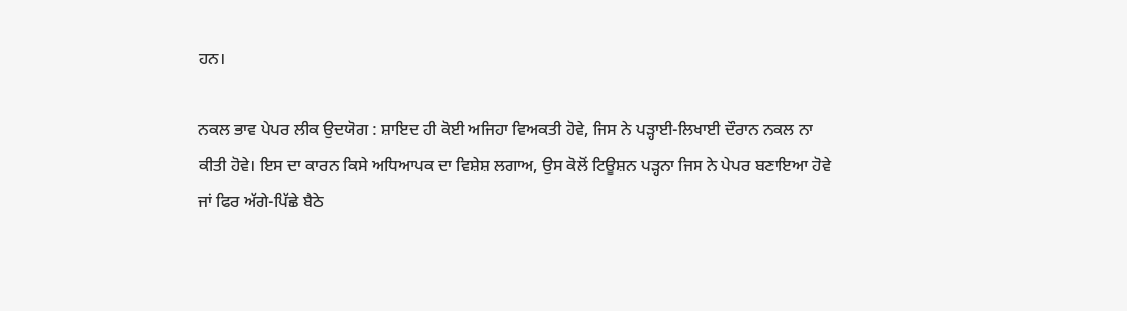ਹਨ।

ਨਕਲ ਭਾਵ ਪੇਪਰ ਲੀਕ ਉਦਯੋਗ : ਸ਼ਾਇਦ ਹੀ ਕੋਈ ਅਜਿਹਾ ਵਿਅਕਤੀ ਹੋਵੇ, ਜਿਸ ਨੇ ਪੜ੍ਹਾਈ-ਲਿਖਾਈ ਦੌਰਾਨ ਨਕਲ ਨਾ ਕੀਤੀ ਹੋਵੇ। ਇਸ ਦਾ ਕਾਰਨ ਕਿਸੇ ਅਧਿਆਪਕ ਦਾ ਵਿਸ਼ੇਸ਼ ਲਗਾਅ, ਉਸ ਕੋਲੋਂ ਟਿਊਸ਼ਨ ਪੜ੍ਹਨਾ ਜਿਸ ਨੇ ਪੇਪਰ ਬਣਾਇਆ ਹੋਵੇ ਜਾਂ ਫਿਰ ਅੱਗੇ-ਪਿੱਛੇ ਬੈਠੇ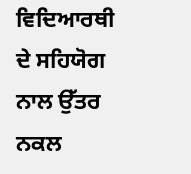ਵਿਦਿਆਰਥੀ ਦੇ ਸਹਿਯੋਗ ਨਾਲ ਉੱਤਰ ਨਕਲ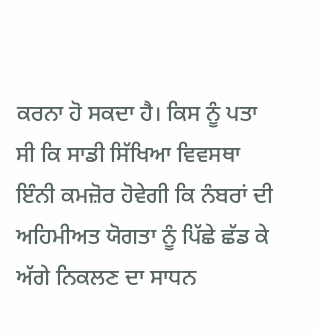ਕਰਨਾ ਹੋ ਸਕਦਾ ਹੈ। ਕਿਸ ਨੂੰ ਪਤਾ ਸੀ ਕਿ ਸਾਡੀ ਸਿੱਖਿਆ ਵਿਵਸਥਾ ਇੰਨੀ ਕਮਜ਼ੋਰ ਹੋਵੇਗੀ ਕਿ ਨੰਬਰਾਂ ਦੀ ਅਹਿਮੀਅਤ ਯੋਗਤਾ ਨੂੰ ਪਿੱਛੇ ਛੱਡ ਕੇ ਅੱਗੇ ਨਿਕਲਣ ਦਾ ਸਾਧਨ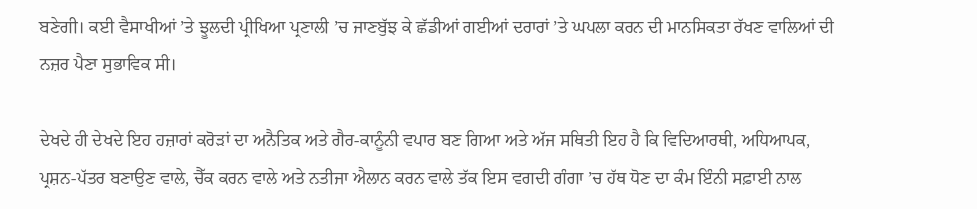ਬਣੇਗੀ। ਕਈ ਵੈਸਾਖੀਆਂ ’ਤੇ ਝੂਲਦੀ ਪ੍ਰੀਖਿਆ ਪ੍ਰਣਾਲੀ ’ਚ ਜਾਣਬੁੱਝ ਕੇ ਛੱਡੀਆਂ ਗਈਆਂ ਦਰਾਰਾਂ ’ਤੇ ਘਪਲਾ ਕਰਨ ਦੀ ਮਾਨਸਿਕਤਾ ਰੱਖਣ ਵਾਲਿਆਂ ਦੀ ਨਜ਼ਰ ਪੈਣਾ ਸੁਭਾਵਿਕ ਸੀ।

ਦੇਖਦੇ ਹੀ ਦੇਖਦੇ ਇਹ ਹਜ਼ਾਰਾਂ ਕਰੋੜਾਂ ਦਾ ਅਨੈਤਿਕ ਅਤੇ ਗੈਰ-ਕਾਨੂੰਨੀ ਵਪਾਰ ਬਣ ਗਿਆ ਅਤੇ ਅੱਜ ਸਥਿਤੀ ਇਹ ਹੈ ਕਿ ਵਿਦਿਆਰਥੀ, ਅਧਿਆਪਕ, ਪ੍ਰਸ਼ਨ-ਪੱਤਰ ਬਣਾਉਣ ਵਾਲੇ, ਚੈੱਕ ਕਰਨ ਵਾਲੇ ਅਤੇ ਨਤੀਜਾ ਐਲਾਨ ਕਰਨ ਵਾਲੇ ਤੱਕ ਇਸ ਵਗਦੀ ਗੰਗਾ ’ਚ ਹੱਥ ਧੋਣ ਦਾ ਕੰਮ ਇੰਨੀ ਸਫ਼ਾਈ ਨਾਲ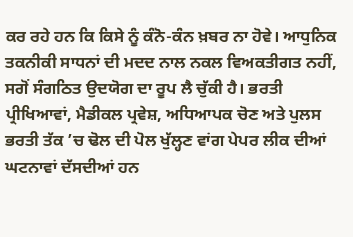ਕਰ ਰਹੇ ਹਨ ਕਿ ਕਿਸੇ ਨੂੰ ਕੰਨੋ-ਕੰਨ ਖ਼ਬਰ ਨਾ ਹੋਵੇ। ਆਧੁਨਿਕ ਤਕਨੀਕੀ ਸਾਧਨਾਂ ਦੀ ਮਦਦ ਨਾਲ ਨਕਲ ਵਿਅਕਤੀਗਤ ਨਹੀਂ, ਸਗੋਂ ਸੰਗਠਿਤ ਉਦਯੋਗ ਦਾ ਰੂਪ ਲੈ ਚੁੱਕੀ ਹੈ। ਭਰਤੀ ਪ੍ਰੀਖਿਆਵਾਂ, ਮੈਡੀਕਲ ਪ੍ਰਵੇਸ਼, ਅਧਿਆਪਕ ਚੋਣ ਅਤੇ ਪੁਲਸ ਭਰਤੀ ਤੱਕ ’ਚ ਢੋਲ ਦੀ ਪੋਲ ਖੁੱਲ੍ਹਣ ਵਾਂਗ ਪੇਪਰ ਲੀਕ ਦੀਆਂ ਘਟਨਾਵਾਂ ਦੱਸਦੀਆਂ ਹਨ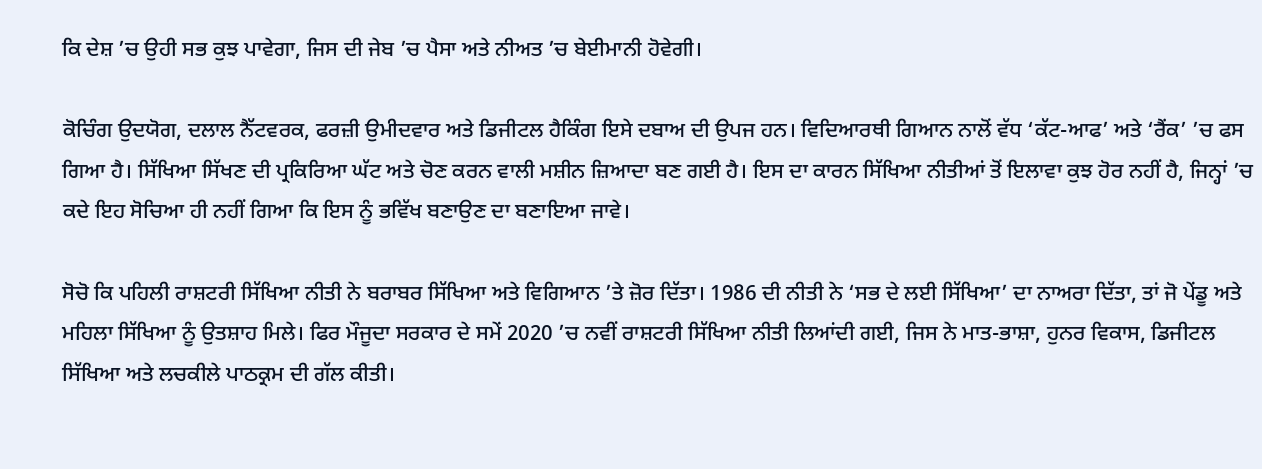ਕਿ ਦੇਸ਼ ’ਚ ਉਹੀ ਸਭ ਕੁਝ ਪਾਵੇਗਾ, ਜਿਸ ਦੀ ਜੇਬ ’ਚ ਪੈਸਾ ਅਤੇ ਨੀਅਤ ’ਚ ਬੇਈਮਾਨੀ ਹੋਵੇਗੀ।

ਕੋਚਿੰਗ ਉਦਯੋਗ, ਦਲਾਲ ਨੈੱਟਵਰਕ, ਫਰਜ਼ੀ ਉਮੀਦਵਾਰ ਅਤੇ ਡਿਜੀਟਲ ਹੈਕਿੰਗ ਇਸੇ ਦਬਾਅ ਦੀ ਉਪਜ ਹਨ। ਵਿਦਿਆਰਥੀ ਗਿਆਨ ਨਾਲੋਂ ਵੱਧ ‘ਕੱਟ-ਆਫ’ ਅਤੇ ‘ਰੈਂਕ’ ’ਚ ਫਸ ਗਿਆ ਹੈ। ਸਿੱਖਿਆ ਸਿੱਖਣ ਦੀ ਪ੍ਰਕਿਰਿਆ ਘੱਟ ਅਤੇ ਚੋਣ ਕਰਨ ਵਾਲੀ ਮਸ਼ੀਨ ਜ਼ਿਆਦਾ ਬਣ ਗਈ ਹੈ। ਇਸ ਦਾ ਕਾਰਨ ਸਿੱਖਿਆ ਨੀਤੀਆਂ ਤੋਂ ਇਲਾਵਾ ਕੁਝ ਹੋਰ ਨਹੀਂ ਹੈ, ਜਿਨ੍ਹਾਂ ’ਚ ਕਦੇ ਇਹ ਸੋਚਿਆ ਹੀ ਨਹੀਂ ਗਿਆ ਕਿ ਇਸ ਨੂੰ ਭਵਿੱਖ ਬਣਾਉਣ ਦਾ ਬਣਾਇਆ ਜਾਵੇ।

ਸੋਚੋ ਕਿ ਪਹਿਲੀ ਰਾਸ਼ਟਰੀ ਸਿੱਖਿਆ ਨੀਤੀ ਨੇ ਬਰਾਬਰ ਸਿੱਖਿਆ ਅਤੇ ਵਿਗਿਆਨ ’ਤੇ ਜ਼ੋਰ ਦਿੱਤਾ। 1986 ਦੀ ਨੀਤੀ ਨੇ ‘ਸਭ ਦੇ ਲਈ ਸਿੱਖਿਆ’ ਦਾ ਨਾਅਰਾ ਦਿੱਤਾ, ਤਾਂ ਜੋ ਪੇਂਡੂ ਅਤੇ ਮਹਿਲਾ ਸਿੱਖਿਆ ਨੂੰ ਉਤਸ਼ਾਹ ਮਿਲੇ। ਫਿਰ ਮੌਜੂਦਾ ਸਰਕਾਰ ਦੇ ਸਮੇਂ 2020 ’ਚ ਨਵੀਂ ਰਾਸ਼ਟਰੀ ਸਿੱਖਿਆ ਨੀਤੀ ਲਿਆਂਦੀ ਗਈ, ਜਿਸ ਨੇ ਮਾਤ-ਭਾਸ਼ਾ, ਹੁਨਰ ਵਿਕਾਸ, ਡਿਜੀਟਲ ਸਿੱਖਿਆ ਅਤੇ ਲਚਕੀਲੇ ਪਾਠਕ੍ਰਮ ਦੀ ਗੱਲ ਕੀਤੀ।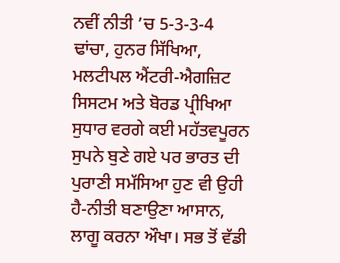ਨਵੀਂ ਨੀਤੀ ’ਚ 5-3-3-4 ਢਾਂਚਾ, ਹੁਨਰ ਸਿੱਖਿਆ, ਮਲਟੀਪਲ ਐਂਟਰੀ-ਐਗਜ਼ਿਟ ਸਿਸਟਮ ਅਤੇ ਬੋਰਡ ਪ੍ਰੀਖਿਆ ਸੁਧਾਰ ਵਰਗੇ ਕਈ ਮਹੱਤਵਪੂਰਨ ਸੁਪਨੇ ਬੁਣੇ ਗਏ ਪਰ ਭਾਰਤ ਦੀ ਪੁਰਾਣੀ ਸਮੱਸਿਆ ਹੁਣ ਵੀ ਉਹੀ ਹੈ-ਨੀਤੀ ਬਣਾਉਣਾ ਆਸਾਨ, ਲਾਗੂ ਕਰਨਾ ਔਖਾ। ਸਭ ਤੋਂ ਵੱਡੀ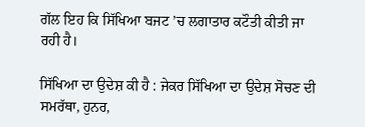ਗੱਲ ਇਹ ਕਿ ਸਿੱਖਿਆ ਬਜਟ ’ਚ ਲਗਾਤਾਰ ਕਟੌਤੀ ਕੀਤੀ ਜਾ ਰਹੀ ਹੈ।

ਸਿੱਖਿਆ ਦਾ ਉਦੇਸ਼ ਕੀ ਹੈ : ਜੇਕਰ ਸਿੱਖਿਆ ਦਾ ਉਦੇਸ਼ ਸੋਚਣ ਦੀ ਸਮਰੱਥਾ, ਹੁਨਰ,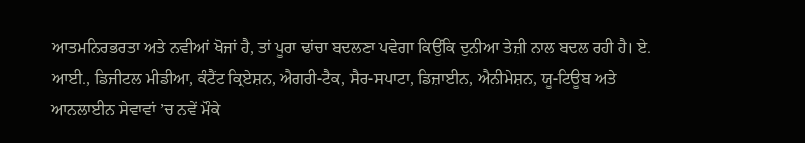ਆਤਮਨਿਰਭਰਤਾ ਅਤੇ ਨਵੀਆਂ ਖੋਜਾਂ ਹੈ, ਤਾਂ ਪੂਰਾ ਢਾਂਚਾ ਬਦਲਣਾ ਪਵੇਗਾ ਕਿਉਂਕਿ ਦੁਨੀਆ ਤੇਜ਼ੀ ਨਾਲ ਬਦਲ ਰਹੀ ਹੈ। ਏ. ਆਈ., ਡਿਜੀਟਲ ਮੀਡੀਆ, ਕੰਟੈਂਟ ਕ੍ਰਿਏਸ਼ਨ, ਐਗਰੀ-ਟੈਕ, ਸੈਰ-ਸਪਾਟਾ, ਡਿਜ਼ਾਈਨ, ਐਨੀਮੇਸ਼ਨ, ਯੂ-ਟਿਊਬ ਅਤੇ ਆਨਲਾਈਨ ਸੇਵਾਵਾਂ ’ਚ ਨਵੇਂ ਮੌਕੇ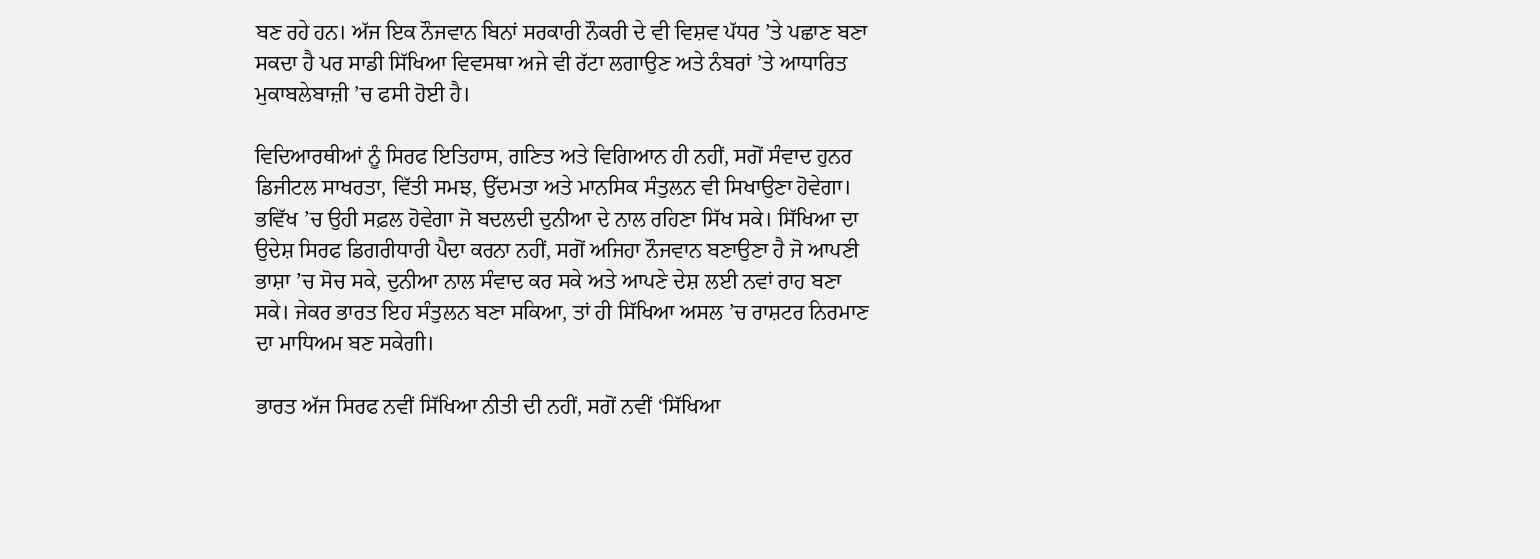ਬਣ ਰਹੇ ਹਨ। ਅੱਜ ਇਕ ਨੌਜਵਾਨ ਬਿਨਾਂ ਸਰਕਾਰੀ ਨੌਕਰੀ ਦੇ ਵੀ ਵਿਸ਼ਵ ਪੱਧਰ ’ਤੇ ਪਛਾਣ ਬਣਾ ਸਕਦਾ ਹੈ ਪਰ ਸਾਡੀ ਸਿੱਖਿਆ ਵਿਵਸਥਾ ਅਜੇ ਵੀ ਰੱਟਾ ਲਗਾਉਣ ਅਤੇ ਨੰਬਰਾਂ ’ਤੇ ਆਧਾਰਿਤ ਮੁਕਾਬਲੇਬਾਜ਼ੀ ’ਚ ਫਸੀ ਹੋਈ ਹੈ।

ਵਿਦਿਆਰਥੀਆਂ ਨੂੰ ਸਿਰਫ ਇਤਿਹਾਸ, ਗਣਿਤ ਅਤੇ ਵਿਗਿਆਨ ਹੀ ਨਹੀਂ, ਸਗੋਂ ਸੰਵਾਦ ਹੁਨਰ ਡਿਜੀਟਲ ਸਾਖਰਤਾ, ਵਿੱਤੀ ਸਮਝ, ਉੱਦਮਤਾ ਅਤੇ ਮਾਨਸਿਕ ਸੰਤੁਲਨ ਵੀ ਸਿਖਾਉਣਾ ਹੋਵੇਗਾ। ਭਵਿੱਖ ’ਚ ਉਹੀ ਸਫ਼ਲ ਹੋਵੇਗਾ ਜੋ ਬਦਲਦੀ ਦੁਨੀਆ ਦੇ ਨਾਲ ਰਹਿਣਾ ਸਿੱਖ ਸਕੇ। ਸਿੱਖਿਆ ਦਾ ਉਦੇਸ਼ ਸਿਰਫ ਡਿਗਰੀਧਾਰੀ ਪੈਦਾ ਕਰਨਾ ਨਹੀਂ, ਸਗੋਂ ਅਜਿਹਾ ਨੌਜਵਾਨ ਬਣਾਉਣਾ ਹੈ ਜੋ ਆਪਣੀ ਭਾਸ਼ਾ ’ਚ ਸੋਚ ਸਕੇ, ਦੁਨੀਆ ਨਾਲ ਸੰਵਾਦ ਕਰ ਸਕੇ ਅਤੇ ਆਪਣੇ ਦੇਸ਼ ਲਈ ਨਵਾਂ ਰਾਹ ਬਣਾ ਸਕੇ। ਜੇਕਰ ਭਾਰਤ ਇਹ ਸੰਤੁਲਨ ਬਣਾ ਸਕਿਆ, ਤਾਂ ਹੀ ਸਿੱਖਿਆ ਅਸਲ ’ਚ ਰਾਸ਼ਟਰ ਨਿਰਮਾਣ ਦਾ ਮਾਧਿਅਮ ਬਣ ਸਕੇਗੀ।

ਭਾਰਤ ਅੱਜ ਸਿਰਫ ਨਵੀਂ ਸਿੱਖਿਆ ਨੀਤੀ ਦੀ ਨਹੀਂ, ਸਗੋਂ ਨਵੀਂ ‘ਸਿੱਖਿਆ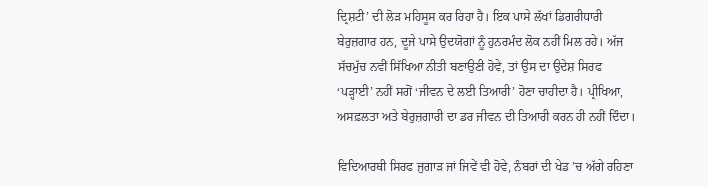ਦ੍ਰਿਸ਼ਟੀ’ ਦੀ ਲੋੜ ਮਹਿਸੂਸ ਕਰ ਰਿਹਾ ਹੈ। ਇਕ ਪਾਸੇ ਲੱਖਾਂ ਡਿਗਰੀਧਾਰੀ ਬੇਰੁਜ਼ਗਾਰ ਹਨ, ਦੂਜੇ ਪਾਸੇ ਉਦਯੋਗਾਂ ਨੂੰ ਹੁਨਰਮੰਦ ਲੋਕ ਨਹੀਂ ਮਿਲ ਰਹੇ। ਅੱਜ ਸੱਚਮੁੱਚ ਨਵੀਂ ਸਿੱਖਿਆ ਨੀਤੀ ਬਣਾਉਣੀ ਹੋਵੇ, ਤਾਂ ਉਸ ਦਾ ਉਦੇਸ਼ ਸਿਰਫ ‘ਪੜ੍ਹਾਈ’ ਨਹੀਂ ਸਗੋਂ ‘ਜੀਵਨ ਦੇ ਲਈ ਤਿਆਰੀ’ ਹੋਣਾ ਚਾਹੀਦਾ ਹੈ। ਪ੍ਰੀਖਿਆ, ਅਸਫ਼ਲਤਾ ਅਤੇ ਬੇਰੁਜ਼ਗਾਰੀ ਦਾ ਡਰ ਜੀਵਨ ਦੀ ਤਿਆਰੀ ਕਰਨ ਹੀ ਨਹੀਂ ਦਿੰਦਾ।

ਵਿਦਿਆਰਥੀ ਸਿਰਫ ਜੁਗਾੜ ਜਾਂ ਜਿਵੇਂ ਵੀ ਹੋਵੇ, ਨੰਬਰਾਂ ਦੀ ਖੇਡ ’ਚ ਅੱਗੇ ਰਹਿਣਾ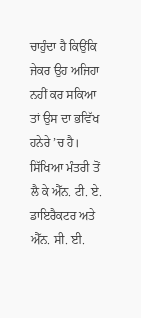ਚਾਹੁੰਦਾ ਹੈ ਕਿਉਂਕਿ ਜੇਕਰ ਉਹ ਅਜਿਹਾ ਨਹੀਂ ਕਰ ਸਕਿਆ ਤਾਂ ਉਸ ਦਾ ਭਵਿੱਖ ਹਨੇਰੇ ’ਚ ਹੈ। ਸਿੱਖਿਆ ਮੰਤਰੀ ਤੋਂ ਲੈ ਕੇ ਐੱਨ. ਟੀ. ਏ. ਡਾਇਰੈਕਟਰ ਅਤੇ ਐੱਨ. ਸੀ. ਈ.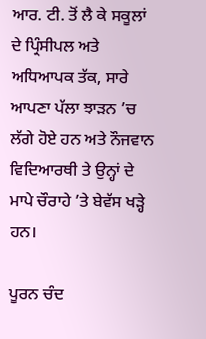ਆਰ. ਟੀ. ਤੋਂ ਲੈ ਕੇ ਸਕੂਲਾਂ ਦੇ ਪ੍ਰਿੰਸੀਪਲ ਅਤੇ ਅਧਿਆਪਕ ਤੱਕ, ਸਾਰੇ ਆਪਣਾ ਪੱਲਾ ਝਾੜਨ ’ਚ ਲੱਗੇ ਹੋਏ ਹਨ ਅਤੇ ਨੌਜਵਾਨ ਵਿਦਿਆਰਥੀ ਤੇ ਉਨ੍ਹਾਂ ਦੇ ਮਾਪੇ ਚੌਰਾਹੇ ’ਤੇ ਬੇਵੱਸ ਖੜ੍ਹੇ ਹਨ।

ਪੂਰਨ ਚੰਦ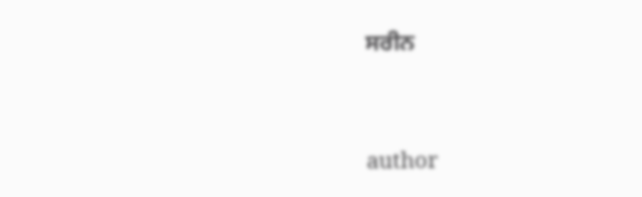ਸਰੀਨ


author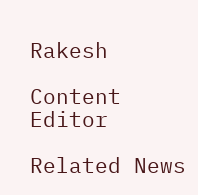Rakesh

Content Editor

Related News